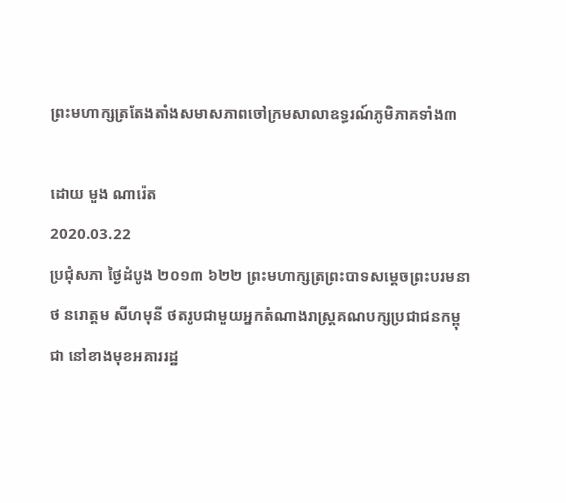ព្រះមហាក្សត្រតែងតាំងសមាសភាពចៅក្រមសាលាឧទ្ធរណ៍ភូមិភាគទាំង៣

ដោយ មួង ណារ៉េត
2020.03.22
ប្រជុំសភា ថ្ងៃដំបូង ២០១៣ ៦២២ ព្រះមហាក្សត្រព្រះបាទសម្ដេចព្រះបរមនាថ នរោត្តម សីហមុនី ថតរូបជាមួយអ្នកតំណាងរាស្ត្រគណបក្សប្រជាជនកម្ពុជា នៅខាងមុខអគាររដ្ឋ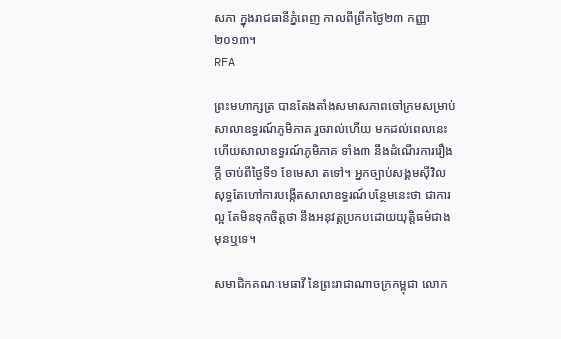សភា ក្នុងរាជធានីភ្នំពេញ កាលពីព្រឹកថ្ងៃ២៣ កញ្ញា ២០១៣។
RFA

ព្រះមហាក្សត្រ បានតែងតាំងសមាសភាពចៅក្រមសម្រាប់សាលាឧទ្ធរណ៍ភូមិភាគ រួចរាល់ហើយ មកដល់ពេលនេះ ហើយសាលាឧទ្ធរណ៍ភូមិភាគ ទាំង៣ នឹងដំណើរការរឿងក្ដី ចាប់ពីថ្ងៃទី១ ខែមេសា តទៅ។ អ្នកច្បាប់សង្គមស៊ីវិល សុទ្ធតែហៅការបង្កើតសាលាឧទ្ធរណ៍បន្ថែមនេះថា ជាការល្អ តែមិនទុកចិត្តថា នឹងអនុវត្តប្រកបដោយយុត្តិធម៌ជាងមុនឬទេ។

សមាជិកគណៈមេធាវី នៃព្រះរាជាណាចក្រកម្ពុជា លោក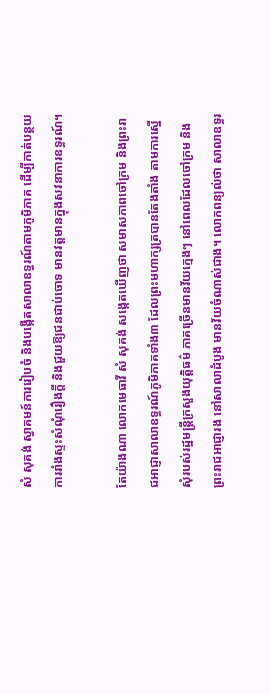សំ សុគង់ ស្វាគមន៍ការរៀបចំ និងបង្កើតសាលាឧទ្ធរណ៍តាមភូមិភាគ ដើម្បីកាត់បន្ថយការរាំងស្ទះសំណុំរឿងក្ដី និងជួយឱ្យជនជាប់ចោទ មានវត្តមានក្នុងសវនាការឧទ្ធរណ៍។

តែយ៉ាងណា លោកមេធាវី សំ សុគង់ សង្កេតឃើញថា សមាសភាពចៅក្រម និងព្រះរាជអាជ្ញាសាលាឧទ្ធរណ៍ភូមិភាគទាំង៣ ដែលព្រះមហាក្សត្របានតែងតាំង តាមការស្នើសុំរបស់រដ្ឋមន្ត្រីក្រសួងយុត្តិធម៌ ភាគច្រើនមានវ័យក្មេងៗ នៅពេលដែលចៅក្រម និងព្រះរាជអាជ្ញារង នៅសាលាដំបូង មានវ័យចំណាស់ជាង។ លោកពន្យល់ថា សាលាឧទ្ធរ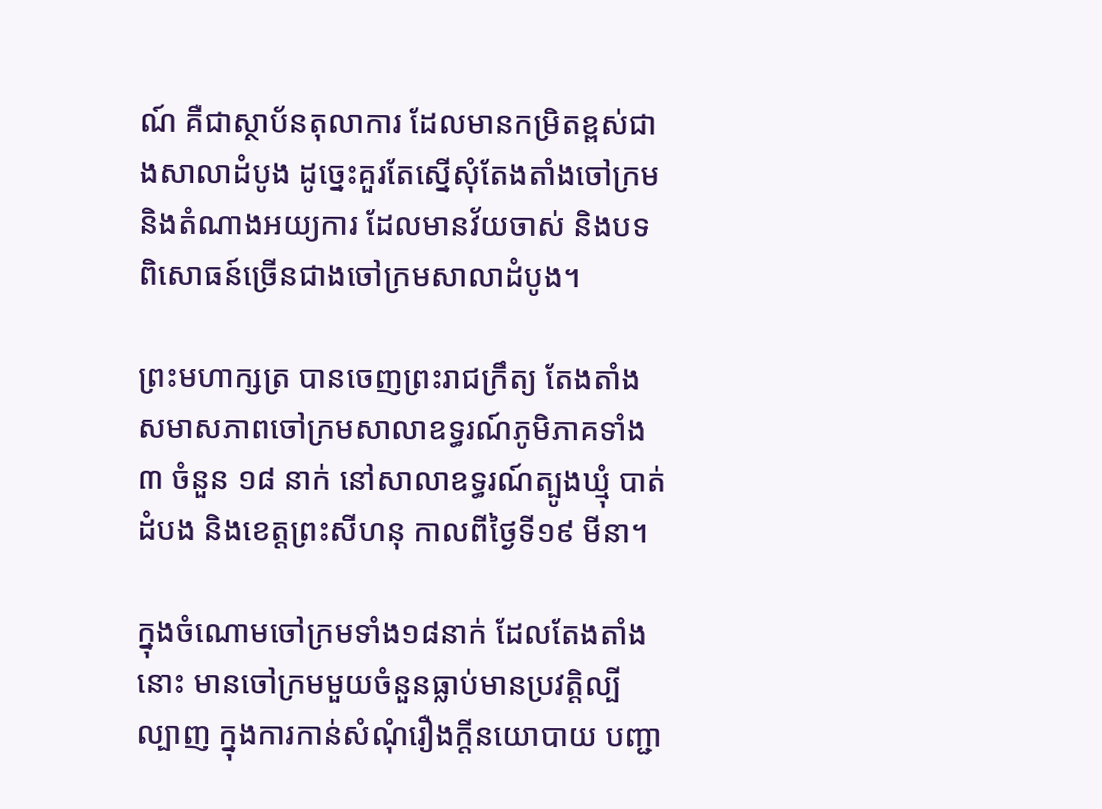ណ៍ គឺជាស្ថាប័នតុលាការ ដែលមានកម្រិតខ្ពស់ជាងសាលាដំបូង ដូច្នេះគួរតែស្នើសុំតែងតាំងចៅក្រម និងតំណាងអយ្យការ ដែលមានវ័យចាស់ និងបទពិសោធន៍ច្រើនជាងចៅក្រមសាលាដំបូង។

ព្រះមហាក្សត្រ បានចេញព្រះរាជក្រឹត្យ តែងតាំងសមាសភាពចៅក្រមសាលាឧទ្ធរណ៍ភូមិភាគទាំង៣ ចំនួន ១៨ នាក់ នៅសាលាឧទ្ធរណ៍ត្បូងឃ្មុំ បាត់ដំបង និងខេត្តព្រះសីហនុ កាលពីថ្ងៃទី១៩ មីនា។

ក្នុងចំណោមចៅក្រមទាំង១៨នាក់ ដែលតែងតាំងនោះ មានចៅក្រមមួយចំនួនធ្លាប់មានប្រវត្តិល្បីល្បាញ ក្នុងការកាន់សំណុំរឿងក្ដីនយោបាយ បញ្ជា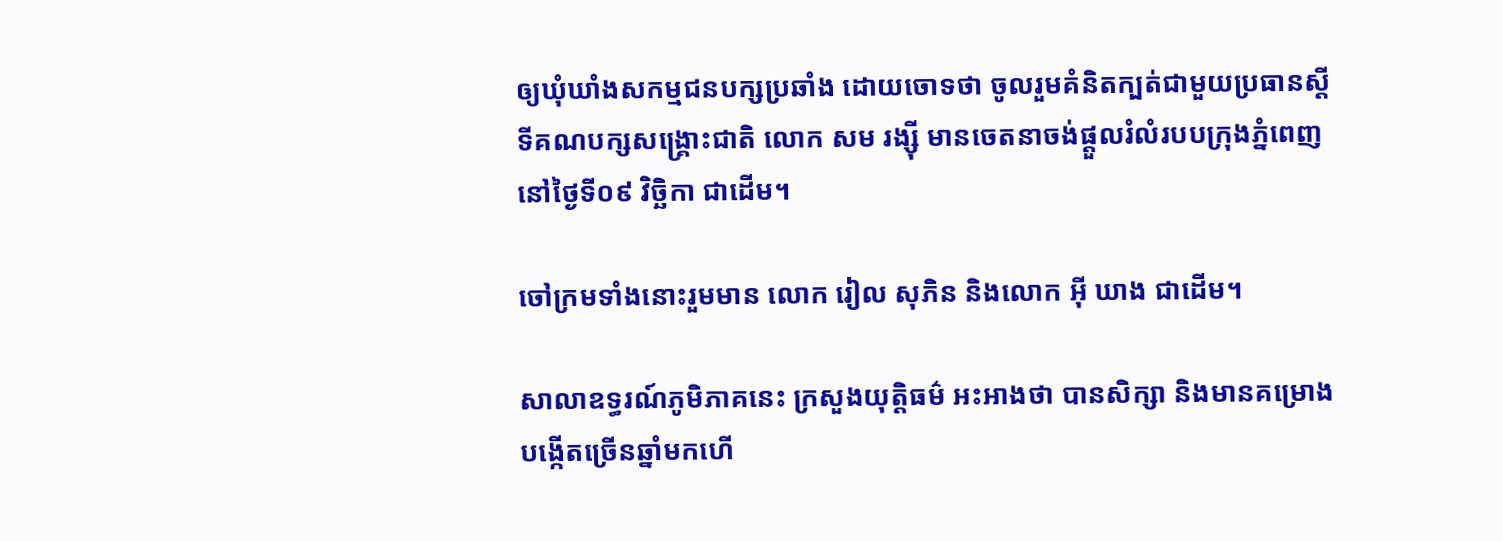ឲ្យឃុំឃាំងសកម្មជនបក្សប្រឆាំង ដោយចោទថា ចូលរួមគំនិតក្បត់ជាមួយប្រធានស្ដីទីគណបក្សសង្គ្រោះជាតិ លោក សម រង្ស៊ី មានចេតនាចង់ផ្ដួលរំលំរបបក្រុងភ្នំពេញ នៅថ្ងៃទី០៩ វិច្ឆិកា ជាដើម។

ចៅក្រមទាំងនោះរួមមាន លោក រៀល សុភិន និងលោក អ៊ី ឃាង ជាដើម។

សាលាឧទ្ធរណ៍ភូមិភាគនេះ ក្រសួងយុត្តិធម៌ អះអាងថា បានសិក្សា និងមានគម្រោងបង្កើតច្រើនឆ្នាំមកហើ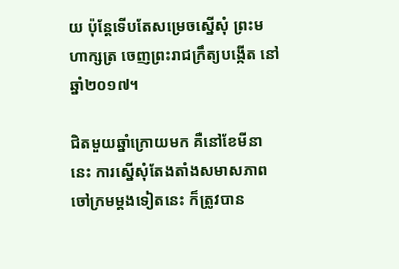យ ប៉ុន្តែទើបតែសម្រេចស្នើសុំ ព្រះមហាក្សត្រ ចេញព្រះរាជក្រឹត្យបង្កើត នៅឆ្នាំ២០១៧។

ជិតមួយឆ្នាំក្រោយមក គឺនៅខែមីនានេះ ការស្នើសុំតែងតាំងសមាសភាពចៅក្រមម្ដងទៀតនេះ ក៏ត្រូវបាន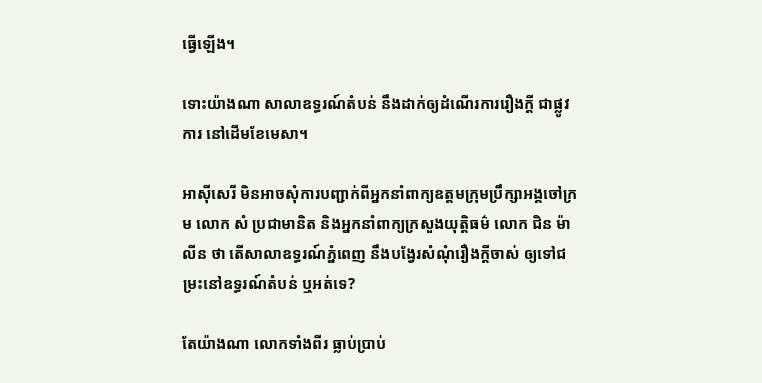ធ្វើឡើង។

ទោះយ៉ាងណា សាលាឧទ្ធរណ៍តំបន់ នឹងដាក់ឲ្យដំណើរការរឿងក្ដី ជាផ្លូវការ នៅដើមខែមេសា។

អាស៊ីសេរី មិនអាចសុំការបញ្ជាក់ពីអ្នកនាំពាក្យឧត្ដមក្រុមប្រឹក្សាអង្គចៅក្រម លោក សំ ប្រជាមានិត និងអ្នកនាំពាក្យក្រសួងយុត្តិធម៌ លោក ជិន ម៉ាលីន ថា តើសាលាឧទ្ធរណ៍ភ្នំពេញ នឹងបង្វែរសំណុំរឿងក្ដីចាស់ ឲ្យទៅជម្រះនៅឧទ្ធរណ៍តំបន់ ឬអត់ទេ?

តែយ៉ាងណា លោកទាំងពីរ ធ្លាប់ប្រាប់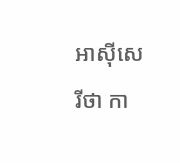អាស៊ីសេរីថា កា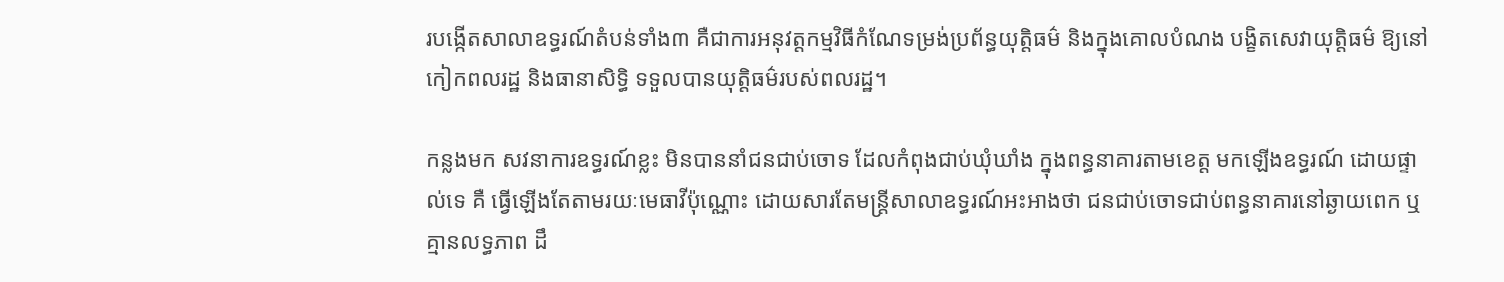របង្កើតសាលាឧទ្ធរណ៍តំបន់ទាំង៣ គឺជាការអនុវត្តកម្មវិធីកំណែទម្រង់ប្រព័ន្ធយុត្តិធម៌ និងក្នុងគោលបំណង បង្ខិតសេវាយុត្តិធម៌ ឱ្យនៅកៀកពលរដ្ឋ និងធានាសិទ្ធិ ទទួលបានយុត្តិធម៌របស់ពលរដ្ឋ។

កន្លងមក សវនាការឧទ្ធរណ៍ខ្លះ មិនបាននាំជនជាប់ចោទ ដែលកំពុងជាប់ឃុំឃាំង ក្នុងពន្ធនាគារតាមខេត្ត មកឡើងឧទ្ធរណ៍ ដោយផ្ទាល់ទេ គឺ ធ្វើឡើងតែតាមរយៈមេធាវីប៉ុណ្ណោះ ដោយសារតែមន្ត្រីសាលាឧទ្ធរណ៍អះអាងថា ជនជាប់ចោទជាប់ពន្ធនាគារនៅឆ្ងាយពេក ឬគ្មានលទ្ធភាព ដឹ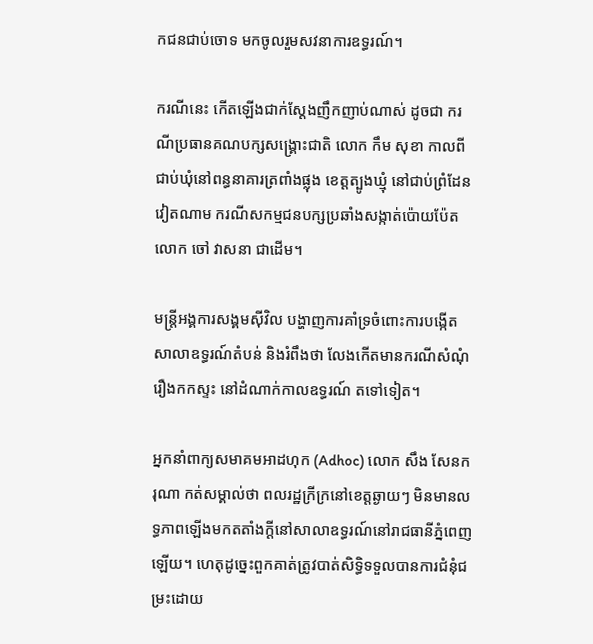កជនជាប់ចោទ មកចូលរួមសវនាការឧទ្ធរណ៍។

ករណីនេះ កើតឡើងជាក់ស្ដែងញឹកញាប់ណាស់ ដូចជា ករណីប្រធានគណបក្សសង្គ្រោះជាតិ លោក កឹម សុខា កាលពីជាប់ឃុំនៅពន្ធនាគារត្រពាំងផ្លុង ខេត្តត្បូងឃ្មុំ នៅជាប់ព្រំដែនវៀតណាម ករណីសកម្មជនបក្សប្រឆាំងសង្កាត់ប៉ោយប៉ែត លោក ចៅ វាសនា ជាដើម។

មន្ត្រីអង្គការសង្គមស៊ីវិល បង្ហាញការគាំទ្រចំពោះការបង្កើតសាលាឧទ្ធរណ៍តំបន់ និងរំពឹងថា លែងកើតមានករណីសំណុំរឿងកកស្ទះ នៅដំណាក់កាលឧទ្ធរណ៍ តទៅទៀត។

អ្នកនាំពាក្យសមាគមអាដហុក (Adhoc) លោក សឹង សែនករុណា កត់សម្គាល់ថា ពលរដ្ឋក្រីក្រនៅខេត្តឆ្ងាយៗ មិនមានលទ្ធភាពឡើងមកតតាំងក្តីនៅសាលាឧទ្ធរណ៍នៅរាជធានីភ្នំពេញឡើយ។ ហេតុដូច្នេះពួកគាត់ត្រូវបាត់សិទ្ធិទទួលបានការជំនុំជម្រះដោយ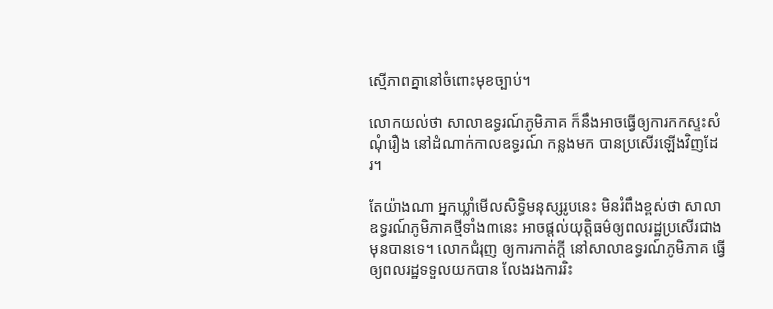ស្មើភាពគ្នានៅចំពោះមុខច្បាប់។

លោកយល់ថា សាលាឧទ្ធរណ៍ភូមិភាគ ក៏នឹងអាចធ្វើឲ្យការកកស្ទះសំណុំរឿង នៅដំណាក់កាលឧទ្ធរណ៍ កន្លងមក បានប្រសើរឡើងវិញដែរ។

តែយ៉ាងណា អ្នកឃ្លាំមើលសិទ្ធិមនុស្សរូបនេះ មិនរំពឹងខ្ពស់ថា សាលាឧទ្ធរណ៍ភូមិភាគថ្មីទាំង៣នេះ អាចផ្ដល់យុត្តិធម៌ឲ្យពលរដ្ឋប្រសើរជាងមុនបានទេ។ លោកជំរុញ ឲ្យការកាត់ក្ដី នៅសាលាឧទ្ធរណ៍ភូមិភាគ ធ្វើឲ្យពលរដ្ឋទទួលយកបាន លែងរងការរិះ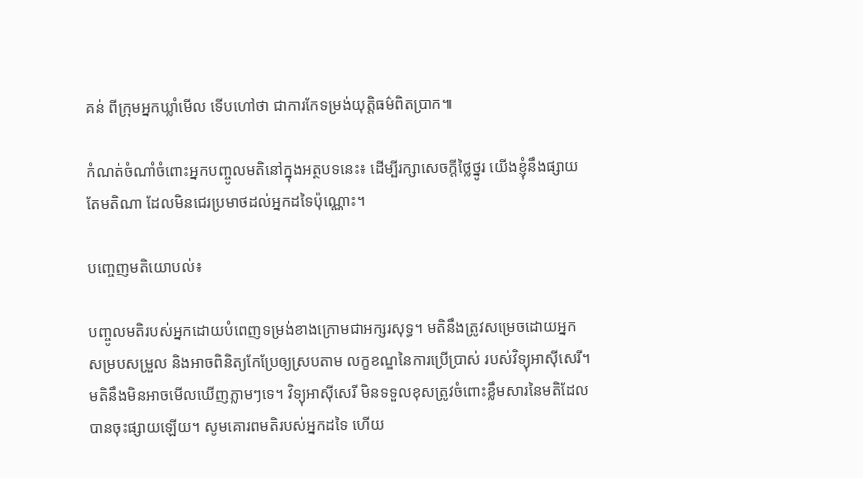គន់ ពីក្រុមអ្នកឃ្លាំមើល ទើបហៅថា ជាការកែទម្រង់យុត្តិធម៌ពិតប្រាក៕

កំណត់ចំណាំចំពោះអ្នកបញ្ចូលមតិនៅក្នុងអត្ថបទនេះ៖ ដើម្បីរក្សាសេចក្ដីថ្លៃថ្នូរ យើងខ្ញុំនឹងផ្សាយតែមតិណា ដែលមិនជេរប្រមាថដល់អ្នកដទៃប៉ុណ្ណោះ។

បញ្ចេញមតិយោបល់៖

បញ្ចូលមតិរបស់អ្នកដោយបំពេញទម្រង់ខាងក្រោមជាអក្សរសុទ្ធ។ មតិនឹងត្រូវសម្រេចដោយអ្នកសម្របសម្រួល និងអាចពិនិត្យកែប្រែឲ្យស្របតាម លក្ខខណ្ឌនៃការប្រើប្រាស់ របស់វិទ្យុអាស៊ីសេរី។ មតិនឹងមិនអាចមើលឃើញភ្លាមៗទេ។ វិទ្យុអាស៊ីសេរី មិនទទួលខុសត្រូវចំពោះខ្លឹមសារនៃមតិដែលបានចុះផ្សាយឡើយ។ សូមគោរពមតិរបស់អ្នកដទៃ ហើយ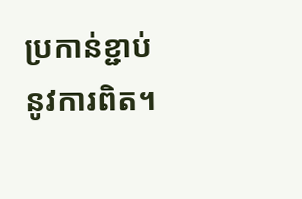ប្រកាន់ខ្ជាប់នូវការពិត។